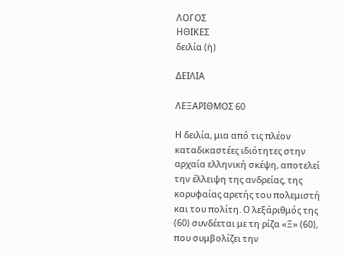ΛΟΓΟΣ
ΗΘΙΚΕΣ
δειλία (ἡ)

ΔΕΙΛΙΑ

ΛΕΞΑΡΙΘΜΟΣ 60

Η δειλία, μια από τις πλέον καταδικαστέες ιδιότητες στην αρχαία ελληνική σκέψη, αποτελεί την έλλειψη της ανδρείας, της κορυφαίας αρετής του πολεμιστή και του πολίτη. Ο λεξάριθμός της (60) συνδέεται με τη ρίζα «Ξ» (60), που συμβολίζει την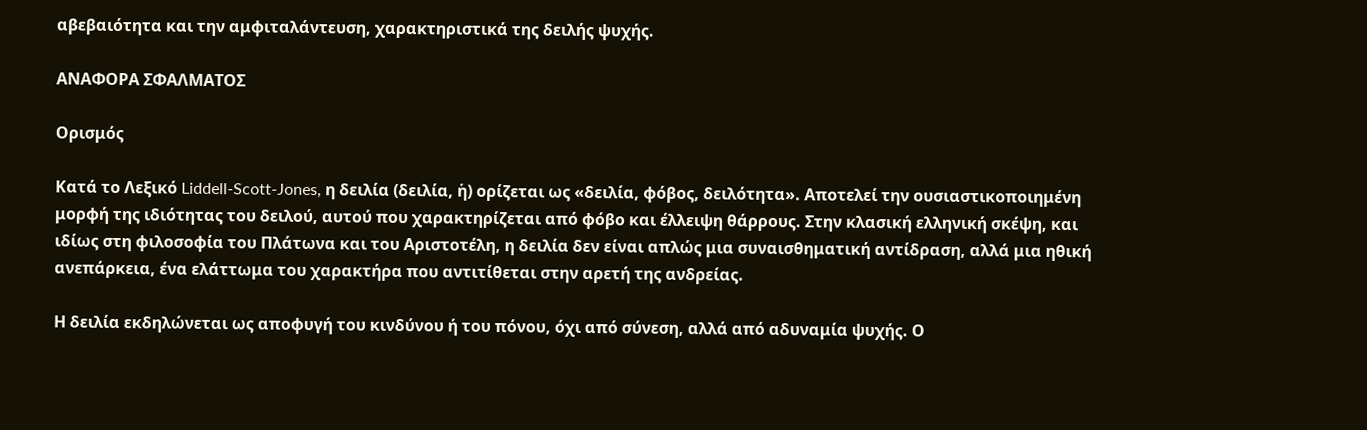αβεβαιότητα και την αμφιταλάντευση, χαρακτηριστικά της δειλής ψυχής.

ΑΝΑΦΟΡΑ ΣΦΑΛΜΑΤΟΣ

Ορισμός

Κατά το Λεξικό Liddell-Scott-Jones, η δειλία (δειλία, ἡ) ορίζεται ως «δειλία, φόβος, δειλότητα». Αποτελεί την ουσιαστικοποιημένη μορφή της ιδιότητας του δειλού, αυτού που χαρακτηρίζεται από φόβο και έλλειψη θάρρους. Στην κλασική ελληνική σκέψη, και ιδίως στη φιλοσοφία του Πλάτωνα και του Αριστοτέλη, η δειλία δεν είναι απλώς μια συναισθηματική αντίδραση, αλλά μια ηθική ανεπάρκεια, ένα ελάττωμα του χαρακτήρα που αντιτίθεται στην αρετή της ανδρείας.

Η δειλία εκδηλώνεται ως αποφυγή του κινδύνου ή του πόνου, όχι από σύνεση, αλλά από αδυναμία ψυχής. Ο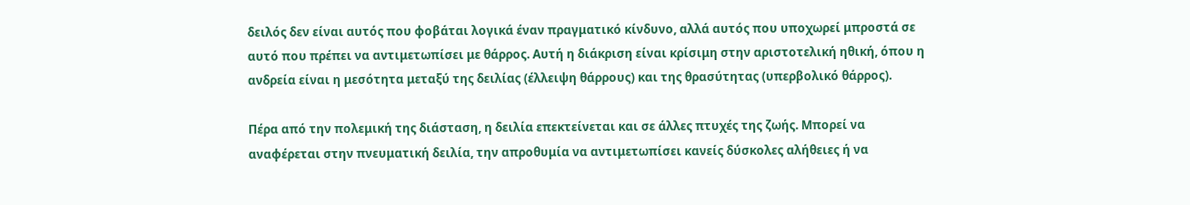δειλός δεν είναι αυτός που φοβάται λογικά έναν πραγματικό κίνδυνο, αλλά αυτός που υποχωρεί μπροστά σε αυτό που πρέπει να αντιμετωπίσει με θάρρος. Αυτή η διάκριση είναι κρίσιμη στην αριστοτελική ηθική, όπου η ανδρεία είναι η μεσότητα μεταξύ της δειλίας (έλλειψη θάρρους) και της θρασύτητας (υπερβολικό θάρρος).

Πέρα από την πολεμική της διάσταση, η δειλία επεκτείνεται και σε άλλες πτυχές της ζωής. Μπορεί να αναφέρεται στην πνευματική δειλία, την απροθυμία να αντιμετωπίσει κανείς δύσκολες αλήθειες ή να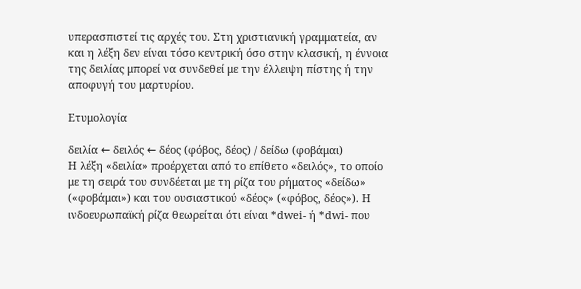υπερασπιστεί τις αρχές του. Στη χριστιανική γραμματεία, αν και η λέξη δεν είναι τόσο κεντρική όσο στην κλασική, η έννοια της δειλίας μπορεί να συνδεθεί με την έλλειψη πίστης ή την αποφυγή του μαρτυρίου.

Ετυμολογία

δειλία ← δειλός ← δέος (φόβος, δέος) / δείδω (φοβάμαι)
Η λέξη «δειλία» προέρχεται από το επίθετο «δειλός», το οποίο με τη σειρά του συνδέεται με τη ρίζα του ρήματος «δείδω» («φοβάμαι») και του ουσιαστικού «δέος» («φόβος, δέος»). Η ινδοευρωπαϊκή ρίζα θεωρείται ότι είναι *dwei- ή *dwi- που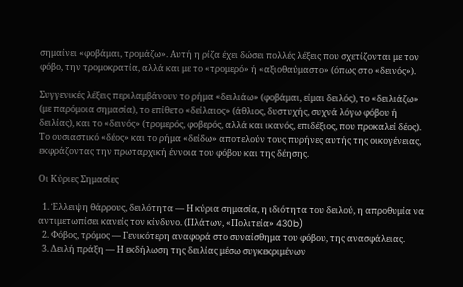σημαίνει «φοβάμαι, τρομάζω». Αυτή η ρίζα έχει δώσει πολλές λέξεις που σχετίζονται με τον φόβο, την τρομοκρατία, αλλά και με το «τρομερό» ή «αξιοθαύμαστο» (όπως στο «δεινός»).

Συγγενικές λέξεις περιλαμβάνουν το ρήμα «δειλιάω» (φοβάμαι, είμαι δειλός), το «δειλιάζω» (με παρόμοια σημασία), το επίθετο «δείλαιος» (άθλιος, δυστυχής, συχνά λόγω φόβου ή δειλίας), και το «δεινός» (τρομερός, φοβερός, αλλά και ικανός, επιδέξιος, που προκαλεί δέος). Το ουσιαστικό «δέος» και το ρήμα «δείδω» αποτελούν τους πυρήνες αυτής της οικογένειας, εκφράζοντας την πρωταρχική έννοια του φόβου και της δέησης.

Οι Κύριες Σημασίες

  1. Έλλειψη θάρρους, δειλότητα — Η κύρια σημασία, η ιδιότητα του δειλού, η απροθυμία να αντιμετωπίσει κανείς τον κίνδυνο. (Πλάτων, «Πολιτεία» 430b)
  2. Φόβος, τρόμος — Γενικότερη αναφορά στο συναίσθημα του φόβου, της ανασφάλειας.
  3. Δειλή πράξη — Η εκδήλωση της δειλίας μέσω συγκεκριμένων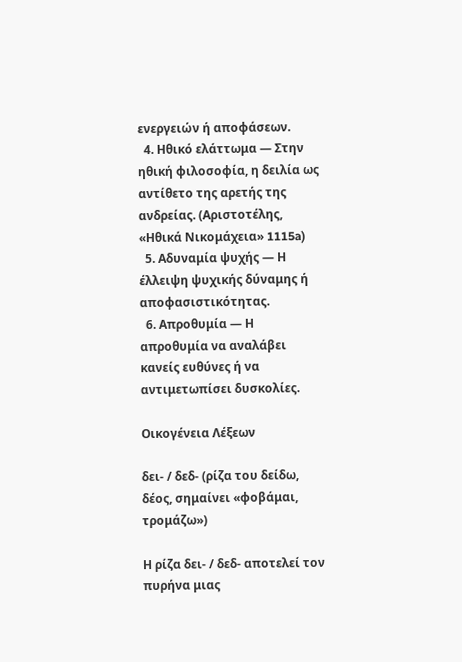ενεργειών ή αποφάσεων.
  4. Ηθικό ελάττωμα — Στην ηθική φιλοσοφία, η δειλία ως αντίθετο της αρετής της ανδρείας. (Αριστοτέλης, «Ηθικά Νικομάχεια» 1115a)
  5. Αδυναμία ψυχής — Η έλλειψη ψυχικής δύναμης ή αποφασιστικότητας.
  6. Απροθυμία — Η απροθυμία να αναλάβει κανείς ευθύνες ή να αντιμετωπίσει δυσκολίες.

Οικογένεια Λέξεων

δει- / δεδ- (ρίζα του δείδω, δέος, σημαίνει «φοβάμαι, τρομάζω»)

Η ρίζα δει- / δεδ- αποτελεί τον πυρήνα μιας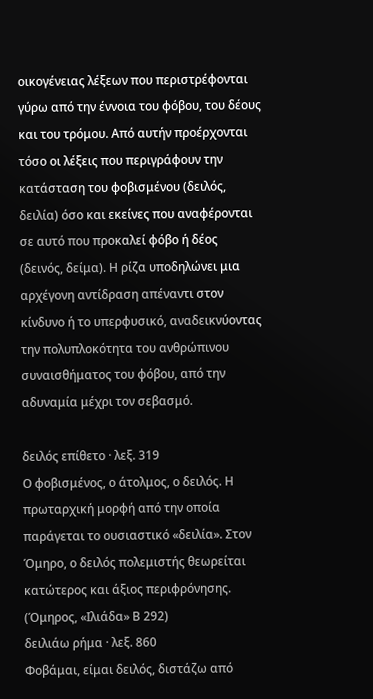οικογένειας λέξεων που περιστρέφονται γύρω από την έννοια του φόβου, του δέους και του τρόμου. Από αυτήν προέρχονται τόσο οι λέξεις που περιγράφουν την κατάσταση του φοβισμένου (δειλός, δειλία) όσο και εκείνες που αναφέρονται σε αυτό που προκαλεί φόβο ή δέος (δεινός, δείμα). Η ρίζα υποδηλώνει μια αρχέγονη αντίδραση απέναντι στον κίνδυνο ή το υπερφυσικό, αναδεικνύοντας την πολυπλοκότητα του ανθρώπινου συναισθήματος του φόβου, από την αδυναμία μέχρι τον σεβασμό.

δειλός επίθετο · λεξ. 319
Ο φοβισμένος, ο άτολμος, ο δειλός. Η πρωταρχική μορφή από την οποία παράγεται το ουσιαστικό «δειλία». Στον Όμηρο, ο δειλός πολεμιστής θεωρείται κατώτερος και άξιος περιφρόνησης. (Όμηρος, «Ιλιάδα» Β 292)
δειλιάω ρήμα · λεξ. 860
Φοβάμαι, είμαι δειλός, διστάζω από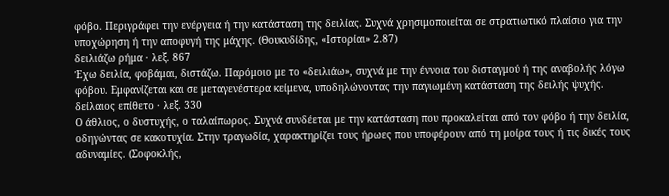φόβο. Περιγράφει την ενέργεια ή την κατάσταση της δειλίας. Συχνά χρησιμοποιείται σε στρατιωτικό πλαίσιο για την υποχώρηση ή την αποφυγή της μάχης. (Θουκυδίδης, «Ιστορίαι» 2.87)
δειλιάζω ρήμα · λεξ. 867
Έχω δειλία, φοβάμαι, διστάζω. Παρόμοιο με το «δειλιάω», συχνά με την έννοια του δισταγμού ή της αναβολής λόγω φόβου. Εμφανίζεται και σε μεταγενέστερα κείμενα, υποδηλώνοντας την παγιωμένη κατάσταση της δειλής ψυχής.
δείλαιος επίθετο · λεξ. 330
Ο άθλιος, ο δυστυχής, ο ταλαίπωρος. Συχνά συνδέεται με την κατάσταση που προκαλείται από τον φόβο ή την δειλία, οδηγώντας σε κακοτυχία. Στην τραγωδία, χαρακτηρίζει τους ήρωες που υποφέρουν από τη μοίρα τους ή τις δικές τους αδυναμίες. (Σοφοκλής,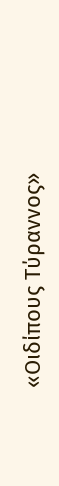«Οιδίπους Τύραννος»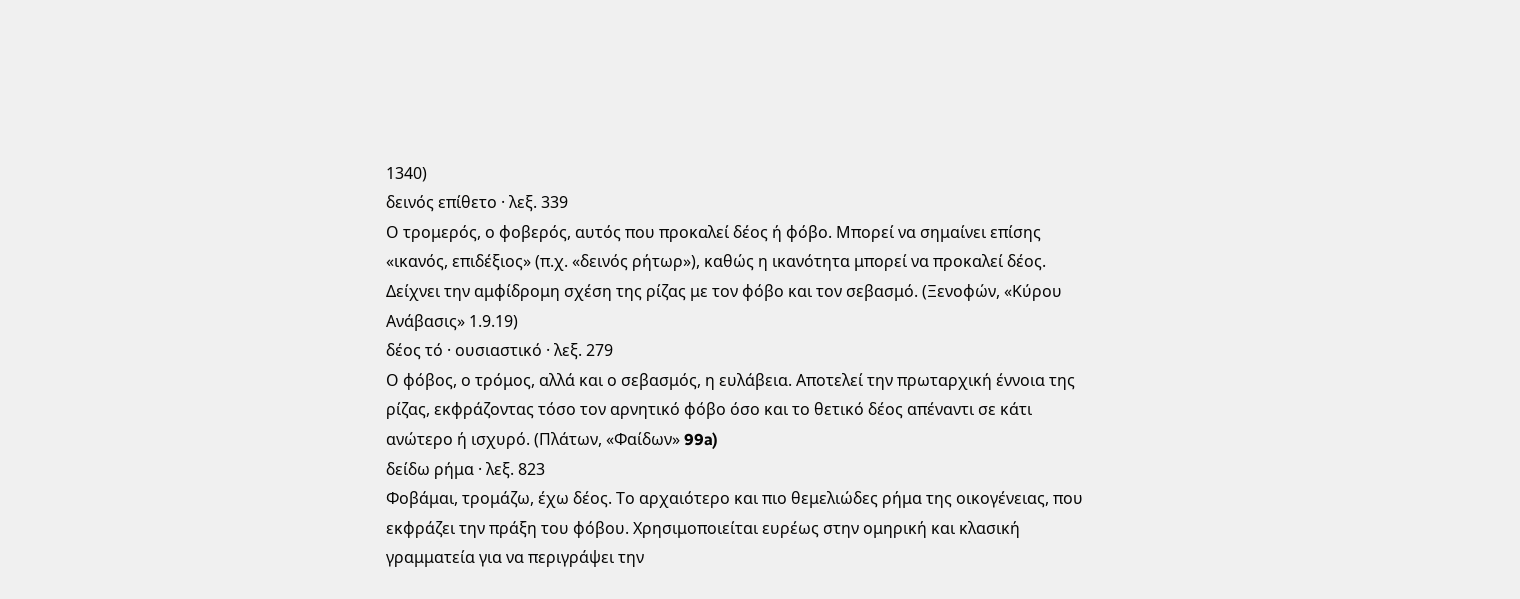1340)
δεινός επίθετο · λεξ. 339
Ο τρομερός, ο φοβερός, αυτός που προκαλεί δέος ή φόβο. Μπορεί να σημαίνει επίσης «ικανός, επιδέξιος» (π.χ. «δεινός ρήτωρ»), καθώς η ικανότητα μπορεί να προκαλεί δέος. Δείχνει την αμφίδρομη σχέση της ρίζας με τον φόβο και τον σεβασμό. (Ξενοφών, «Κύρου Ανάβασις» 1.9.19)
δέος τό · ουσιαστικό · λεξ. 279
Ο φόβος, ο τρόμος, αλλά και ο σεβασμός, η ευλάβεια. Αποτελεί την πρωταρχική έννοια της ρίζας, εκφράζοντας τόσο τον αρνητικό φόβο όσο και το θετικό δέος απέναντι σε κάτι ανώτερο ή ισχυρό. (Πλάτων, «Φαίδων» 99a)
δείδω ρήμα · λεξ. 823
Φοβάμαι, τρομάζω, έχω δέος. Το αρχαιότερο και πιο θεμελιώδες ρήμα της οικογένειας, που εκφράζει την πράξη του φόβου. Χρησιμοποιείται ευρέως στην ομηρική και κλασική γραμματεία για να περιγράψει την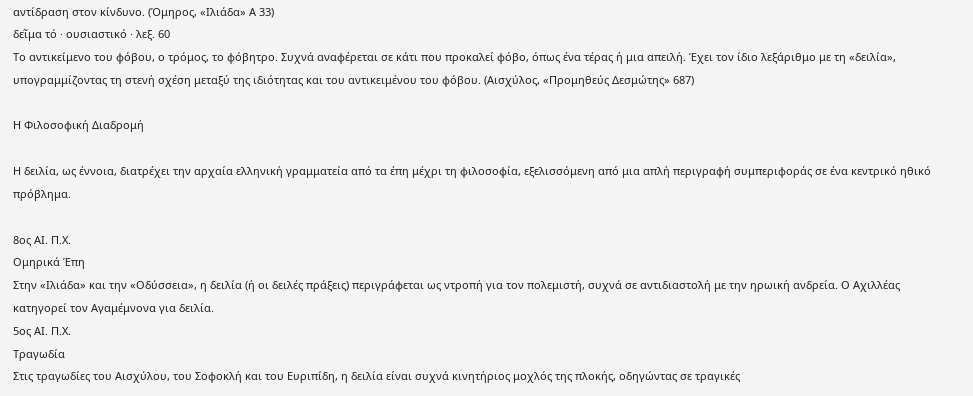αντίδραση στον κίνδυνο. (Όμηρος, «Ιλιάδα» Α 33)
δεῖμα τό · ουσιαστικό · λεξ. 60
Το αντικείμενο του φόβου, ο τρόμος, το φόβητρο. Συχνά αναφέρεται σε κάτι που προκαλεί φόβο, όπως ένα τέρας ή μια απειλή. Έχει τον ίδιο λεξάριθμο με τη «δειλία», υπογραμμίζοντας τη στενή σχέση μεταξύ της ιδιότητας και του αντικειμένου του φόβου. (Αισχύλος, «Προμηθεύς Δεσμώτης» 687)

Η Φιλοσοφική Διαδρομή

Η δειλία, ως έννοια, διατρέχει την αρχαία ελληνική γραμματεία από τα έπη μέχρι τη φιλοσοφία, εξελισσόμενη από μια απλή περιγραφή συμπεριφοράς σε ένα κεντρικό ηθικό πρόβλημα.

8ος ΑΙ. Π.Χ.
Ομηρικά Έπη
Στην «Ιλιάδα» και την «Οδύσσεια», η δειλία (ή οι δειλές πράξεις) περιγράφεται ως ντροπή για τον πολεμιστή, συχνά σε αντιδιαστολή με την ηρωική ανδρεία. Ο Αχιλλέας κατηγορεί τον Αγαμέμνονα για δειλία.
5ος ΑΙ. Π.Χ.
Τραγωδία
Στις τραγωδίες του Αισχύλου, του Σοφοκλή και του Ευριπίδη, η δειλία είναι συχνά κινητήριος μοχλός της πλοκής, οδηγώντας σε τραγικές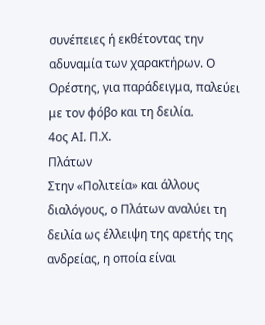συνέπειες ή εκθέτοντας την αδυναμία των χαρακτήρων. Ο Ορέστης, για παράδειγμα, παλεύει με τον φόβο και τη δειλία.
4ος ΑΙ. Π.Χ.
Πλάτων
Στην «Πολιτεία» και άλλους διαλόγους, ο Πλάτων αναλύει τη δειλία ως έλλειψη της αρετής της ανδρείας, η οποία είναι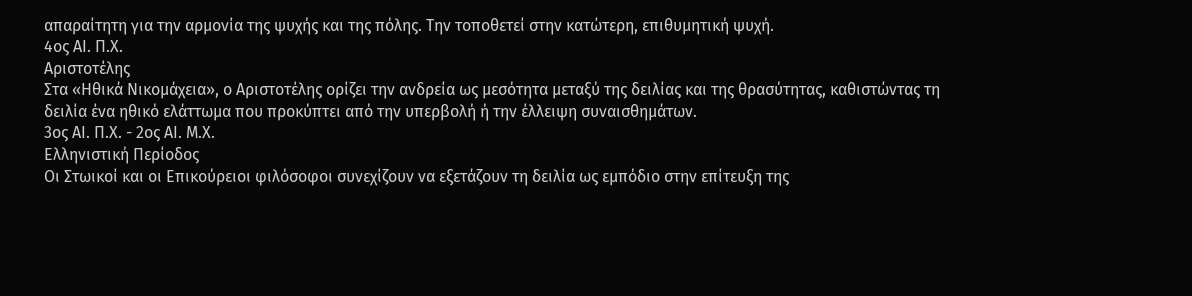απαραίτητη για την αρμονία της ψυχής και της πόλης. Την τοποθετεί στην κατώτερη, επιθυμητική ψυχή.
4ος ΑΙ. Π.Χ.
Αριστοτέλης
Στα «Ηθικά Νικομάχεια», ο Αριστοτέλης ορίζει την ανδρεία ως μεσότητα μεταξύ της δειλίας και της θρασύτητας, καθιστώντας τη δειλία ένα ηθικό ελάττωμα που προκύπτει από την υπερβολή ή την έλλειψη συναισθημάτων.
3ος ΑΙ. Π.Χ. - 2ος ΑΙ. Μ.Χ.
Ελληνιστική Περίοδος
Οι Στωικοί και οι Επικούρειοι φιλόσοφοι συνεχίζουν να εξετάζουν τη δειλία ως εμπόδιο στην επίτευξη της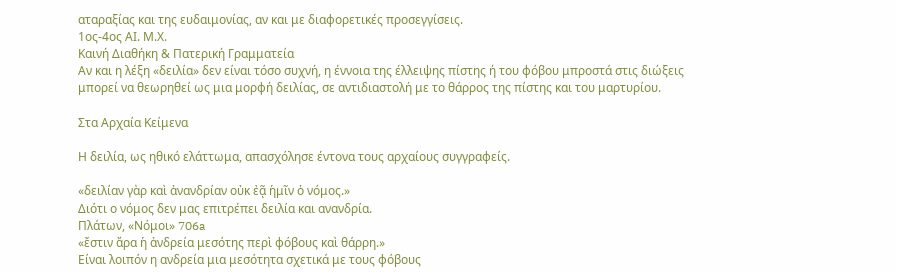αταραξίας και της ευδαιμονίας, αν και με διαφορετικές προσεγγίσεις.
1ος-4ος ΑΙ. Μ.Χ.
Καινή Διαθήκη & Πατερική Γραμματεία
Αν και η λέξη «δειλία» δεν είναι τόσο συχνή, η έννοια της έλλειψης πίστης ή του φόβου μπροστά στις διώξεις μπορεί να θεωρηθεί ως μια μορφή δειλίας, σε αντιδιαστολή με το θάρρος της πίστης και του μαρτυρίου.

Στα Αρχαία Κείμενα

Η δειλία, ως ηθικό ελάττωμα, απασχόλησε έντονα τους αρχαίους συγγραφείς.

«δειλίαν γὰρ καὶ ἀνανδρίαν οὐκ ἐᾷ ἡμῖν ὁ νόμος.»
Διότι ο νόμος δεν μας επιτρέπει δειλία και ανανδρία.
Πλάτων, «Νόμοι» 706a
«ἔστιν ἄρα ἡ ἀνδρεία μεσότης περὶ φόβους καὶ θάρρη.»
Είναι λοιπόν η ανδρεία μια μεσότητα σχετικά με τους φόβους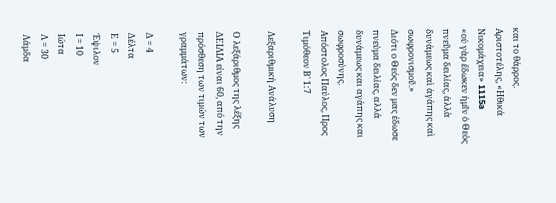και το θάρρος.
Αριστοτέλης, «Ηθικά Νικομάχεια» 1115a
«οὐ γὰρ ἔδωκεν ἡμῖν ὁ Θεὸς πνεῦμα δειλίας, ἀλλὰ δυνάμεως καὶ ἀγάπης καὶ σωφρονισμοῦ.»
Διότι ο Θεός δεν μας έδωσε πνεύμα δειλίας, αλλά δυνάμεως και αγάπης και σωφροσύνης.
Απόστολος Παύλος, Προς Τιμόθεον Β' 1:7

Λεξαριθμική Ανάλυση

Ο λεξάριθμος της λέξης ΔΕΙΛΙΑ είναι 60, από την πρόσθεση των τιμών των γραμμάτων:

Δ = 4
Δέλτα
Ε = 5
Έψιλον
Ι = 10
Ιώτα
Λ = 30
Λάμδα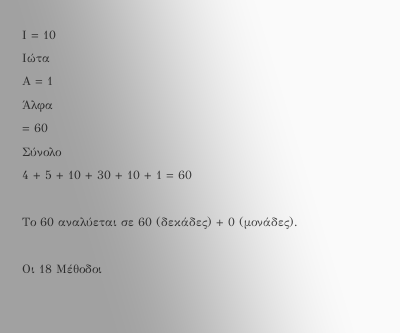Ι = 10
Ιώτα
Α = 1
Άλφα
= 60
Σύνολο
4 + 5 + 10 + 30 + 10 + 1 = 60

Το 60 αναλύεται σε 60 (δεκάδες) + 0 (μονάδες).

Οι 18 Μέθοδοι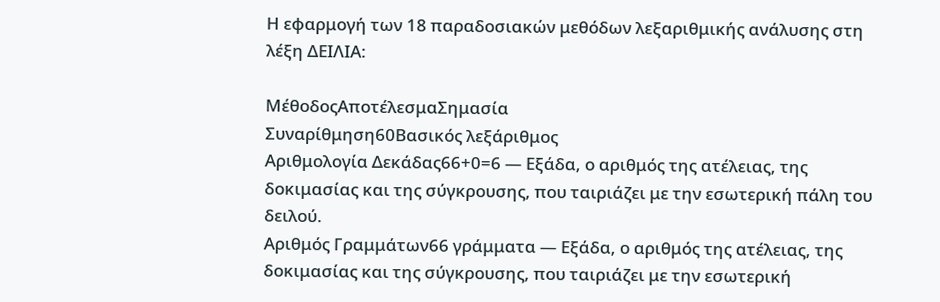Η εφαρμογή των 18 παραδοσιακών μεθόδων λεξαριθμικής ανάλυσης στη λέξη ΔΕΙΛΙΑ:

ΜέθοδοςΑποτέλεσμαΣημασία
Συναρίθμηση60Βασικός λεξάριθμος
Αριθμολογία Δεκάδας66+0=6 — Εξάδα, ο αριθμός της ατέλειας, της δοκιμασίας και της σύγκρουσης, που ταιριάζει με την εσωτερική πάλη του δειλού.
Αριθμός Γραμμάτων66 γράμματα — Εξάδα, ο αριθμός της ατέλειας, της δοκιμασίας και της σύγκρουσης, που ταιριάζει με την εσωτερική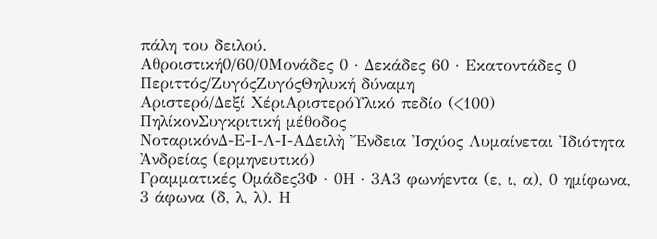πάλη του δειλού.
Αθροιστική0/60/0Μονάδες 0 · Δεκάδες 60 · Εκατοντάδες 0
Περιττός/ΖυγόςΖυγόςΘηλυκή δύναμη
Αριστερό/Δεξί ΧέριΑριστερόΥλικό πεδίο (<100)
ΠηλίκονΣυγκριτική μέθοδος
ΝοταρικόνΔ-Ε-Ι-Λ-Ι-ΑΔειλὴ Ἔνδεια Ἰσχύος Λυμαίνεται Ἰδιότητα Ἀνδρείας (ερμηνευτικό)
Γραμματικές Ομάδες3Φ · 0Η · 3Α3 φωνήεντα (ε, ι, α), 0 ημίφωνα, 3 άφωνα (δ, λ, λ). Η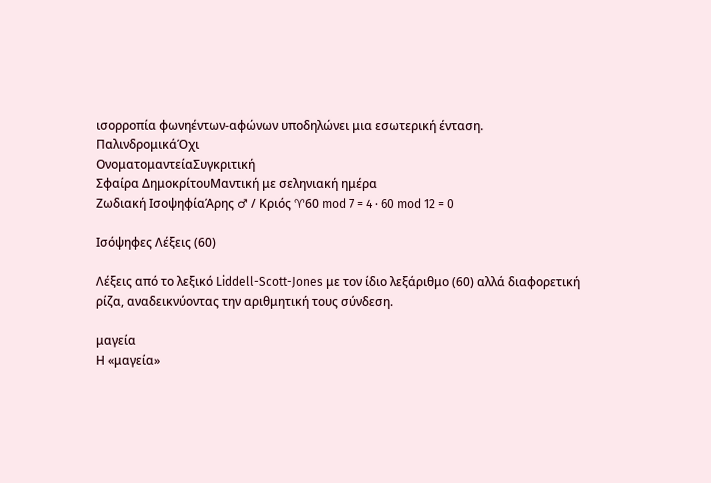ισορροπία φωνηέντων-αφώνων υποδηλώνει μια εσωτερική ένταση.
ΠαλινδρομικάΌχι
ΟνοματομαντείαΣυγκριτική
Σφαίρα ΔημοκρίτουΜαντική με σεληνιακή ημέρα
Ζωδιακή ΙσοψηφίαΆρης ♂ / Κριός ♈60 mod 7 = 4 · 60 mod 12 = 0

Ισόψηφες Λέξεις (60)

Λέξεις από το λεξικό Liddell-Scott-Jones με τον ίδιο λεξάριθμο (60) αλλά διαφορετική ρίζα, αναδεικνύοντας την αριθμητική τους σύνδεση.

μαγεία
Η «μαγεία»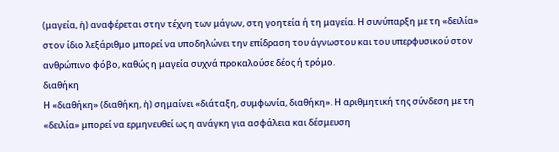(μαγεία, ἡ) αναφέρεται στην τέχνη των μάγων, στη γοητεία ή τη μαγεία. Η συνύπαρξη με τη «δειλία» στον ίδιο λεξάριθμο μπορεί να υποδηλώνει την επίδραση του άγνωστου και του υπερφυσικού στον ανθρώπινο φόβο, καθώς η μαγεία συχνά προκαλούσε δέος ή τρόμο.
διαθήκη
Η «διαθήκη» (διαθήκη, ἡ) σημαίνει «διάταξη, συμφωνία, διαθήκη». Η αριθμητική της σύνδεση με τη «δειλία» μπορεί να ερμηνευθεί ως η ανάγκη για ασφάλεια και δέσμευση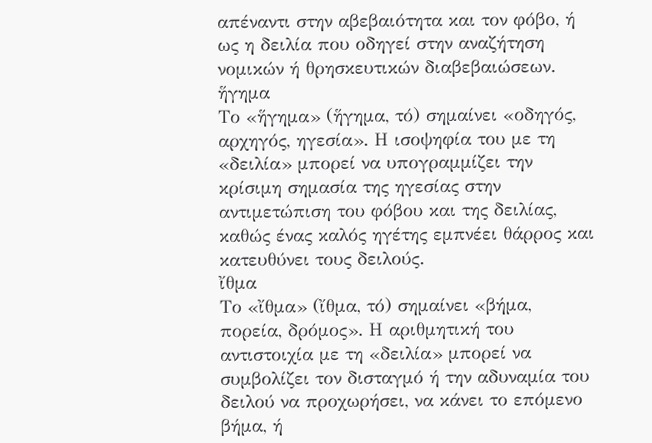απέναντι στην αβεβαιότητα και τον φόβο, ή ως η δειλία που οδηγεί στην αναζήτηση νομικών ή θρησκευτικών διαβεβαιώσεων.
ἥγημα
Το «ἥγημα» (ἥγημα, τό) σημαίνει «οδηγός, αρχηγός, ηγεσία». Η ισοψηφία του με τη «δειλία» μπορεί να υπογραμμίζει την κρίσιμη σημασία της ηγεσίας στην αντιμετώπιση του φόβου και της δειλίας, καθώς ένας καλός ηγέτης εμπνέει θάρρος και κατευθύνει τους δειλούς.
ἴθμα
Το «ἴθμα» (ἴθμα, τό) σημαίνει «βήμα, πορεία, δρόμος». Η αριθμητική του αντιστοιχία με τη «δειλία» μπορεί να συμβολίζει τον δισταγμό ή την αδυναμία του δειλού να προχωρήσει, να κάνει το επόμενο βήμα, ή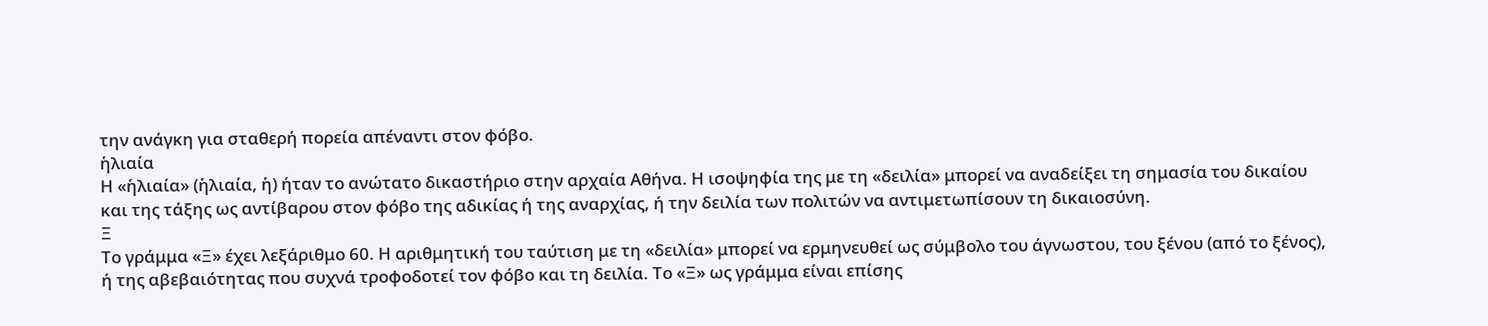την ανάγκη για σταθερή πορεία απέναντι στον φόβο.
ἡλιαία
Η «ἡλιαία» (ἡλιαία, ἡ) ήταν το ανώτατο δικαστήριο στην αρχαία Αθήνα. Η ισοψηφία της με τη «δειλία» μπορεί να αναδείξει τη σημασία του δικαίου και της τάξης ως αντίβαρου στον φόβο της αδικίας ή της αναρχίας, ή την δειλία των πολιτών να αντιμετωπίσουν τη δικαιοσύνη.
Ξ
Το γράμμα «Ξ» έχει λεξάριθμο 60. Η αριθμητική του ταύτιση με τη «δειλία» μπορεί να ερμηνευθεί ως σύμβολο του άγνωστου, του ξένου (από το ξένος), ή της αβεβαιότητας που συχνά τροφοδοτεί τον φόβο και τη δειλία. Το «Ξ» ως γράμμα είναι επίσης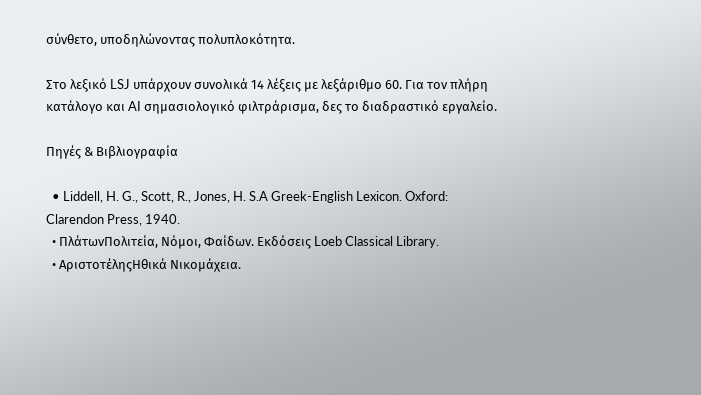σύνθετο, υποδηλώνοντας πολυπλοκότητα.

Στο λεξικό LSJ υπάρχουν συνολικά 14 λέξεις με λεξάριθμο 60. Για τον πλήρη κατάλογο και AI σημασιολογικό φιλτράρισμα, δες το διαδραστικό εργαλείο.

Πηγές & Βιβλιογραφία

  • Liddell, H. G., Scott, R., Jones, H. S.A Greek-English Lexicon. Oxford: Clarendon Press, 1940.
  • ΠλάτωνΠολιτεία, Νόμοι, Φαίδων. Εκδόσεις Loeb Classical Library.
  • ΑριστοτέληςΗθικά Νικομάχεια.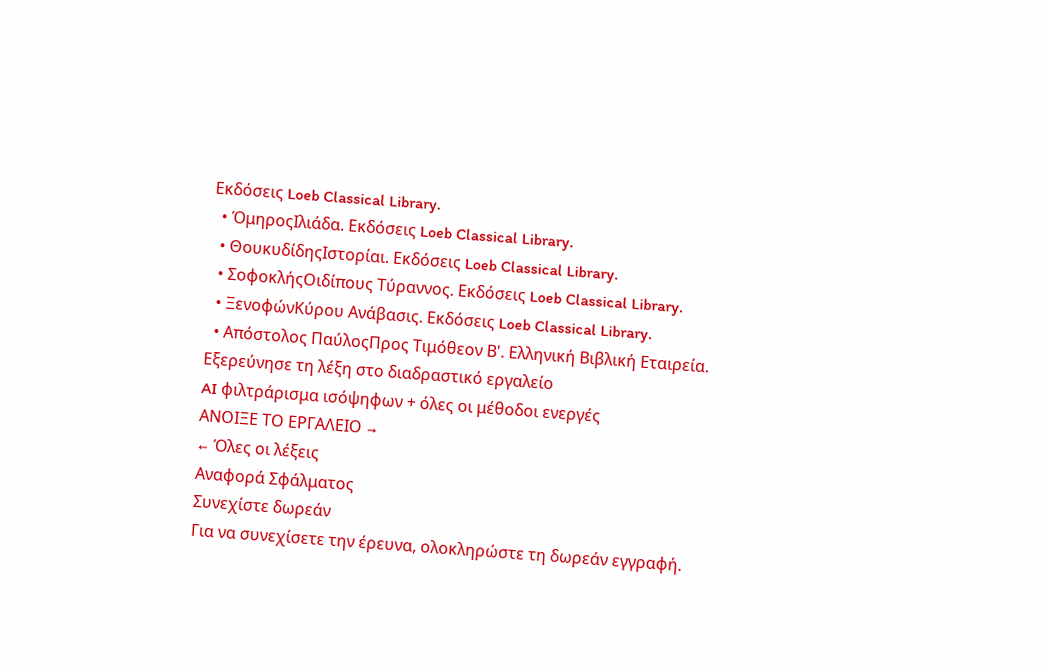Εκδόσεις Loeb Classical Library.
  • ΌμηροςΙλιάδα. Εκδόσεις Loeb Classical Library.
  • ΘουκυδίδηςΙστορίαι. Εκδόσεις Loeb Classical Library.
  • ΣοφοκλήςΟιδίπους Τύραννος. Εκδόσεις Loeb Classical Library.
  • ΞενοφώνΚύρου Ανάβασις. Εκδόσεις Loeb Classical Library.
  • Απόστολος ΠαύλοςΠρος Τιμόθεον Β'. Ελληνική Βιβλική Εταιρεία.
Εξερεύνησε τη λέξη στο διαδραστικό εργαλείο
AI φιλτράρισμα ισόψηφων + όλες οι μέθοδοι ενεργές
ΑΝΟΙΞΕ ΤΟ ΕΡΓΑΛΕΙΟ →
← Όλες οι λέξεις
Αναφορά Σφάλματος
Συνεχίστε δωρεάν
Για να συνεχίσετε την έρευνα, ολοκληρώστε τη δωρεάν εγγραφή.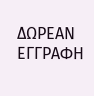ΔΩΡΕΑΝ ΕΓΓΡΑΦΗ